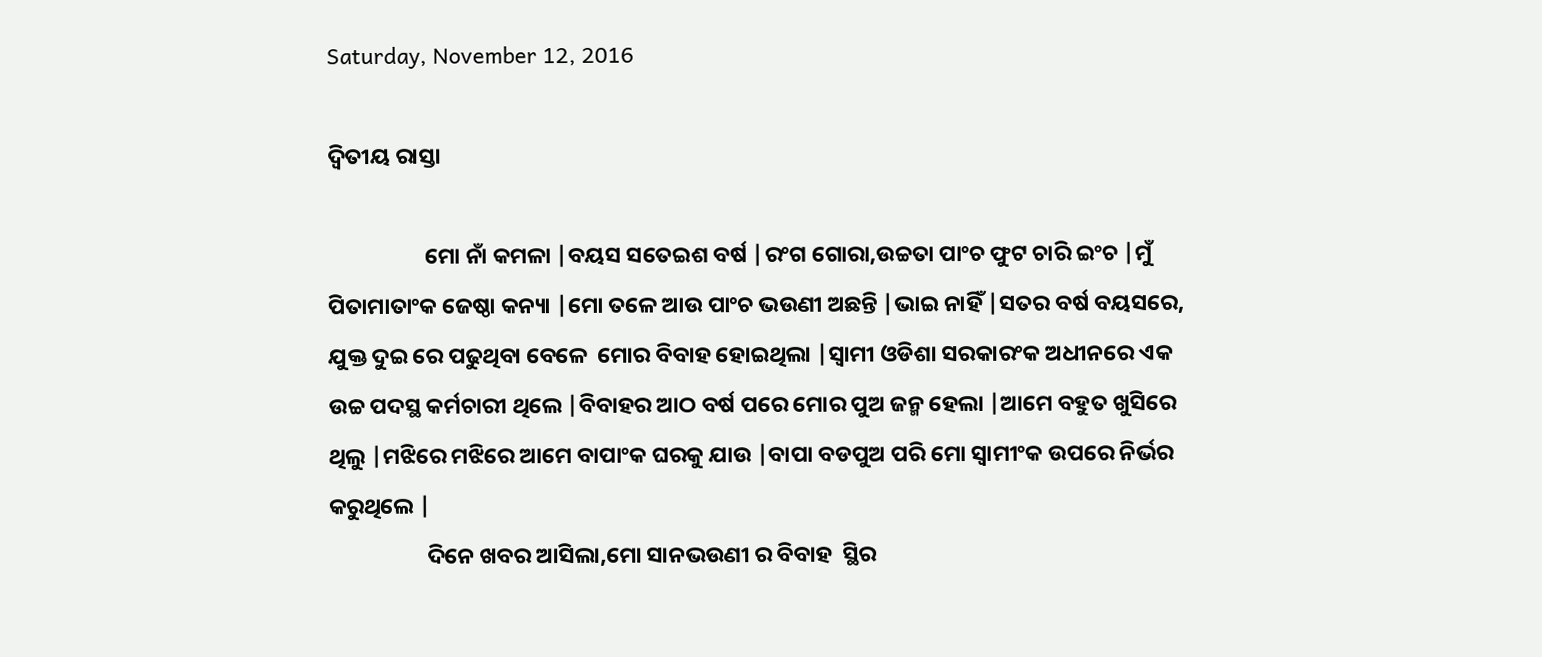Saturday, November 12, 2016

ଦ୍ବିତୀୟ ରାସ୍ତା

                   ମୋ ନାଁ କମଳା |ବୟସ ସତେଇଶ ବର୍ଷ |ରଂଗ ଗୋରା,ଉଚ୍ଚତା ପାଂଚ ଫୁଟ ଚାରି ଇଂଚ |ମୁଁ ପିତାମାତାଂକ ଜେଷ୍ଠା କନ୍ୟା |ମୋ ତଳେ ଆଉ ପାଂଚ ଭଉଣୀ ଅଛନ୍ତି |ଭାଇ ନାହିଁ |ସତର ବର୍ଷ ବୟସରେ, ଯୁକ୍ତ ଦୁଇ ରେ ପଢୁଥିବା ବେଳେ  ମୋର ବିବାହ ହୋଇଥିଲା |ସ୍ବାମୀ ଓଡିଶା ସରକାରଂକ ଅଧୀନରେ ଏକ ଉଚ୍ଚ ପଦସ୍ଥ କର୍ମଚାରୀ ଥିଲେ |ବିବାହର ଆଠ ବର୍ଷ ପରେ ମୋର ପୁଅ ଜନ୍ମ ହେଲା |ଆମେ ବହୁତ ଖୁସିରେ ଥିଲୁ |ମଝିରେ ମଝିରେ ଆମେ ବାପାଂକ ଘରକୁ ଯାଉ |ବାପା ବଡପୁଅ ପରି ମୋ ସ୍ବାମୀଂକ ଉପରେ ନିର୍ଭର କରୁଥିଲେ |
                   ଦିନେ ଖବର ଆସିଲା,ମୋ ସାନଭଉଣୀ ର ବିବାହ  ସ୍ଥିର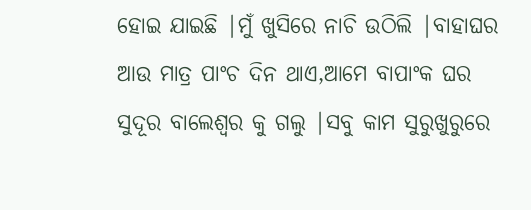ହୋଇ ଯାଇଛି |ମୁଁ ଖୁସିରେ ନାଚି ଉଠିଲି |ବାହାଘର ଆଉ ମାତ୍ର ପାଂଚ ଦିନ ଥାଏ,ଆମେ ବାପାଂକ ଘର ସୁଦୂର ବାଲେଶ୍ବର କୁ ଗଲୁ |ସବୁ କାମ ସୁରୁଖୁରୁରେ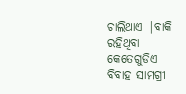ଚାଲିଥାଏ |ବାକି ରହିଥିବା କେତେଗୁଡିଏ ବିବାହ ସାମଗ୍ରୀ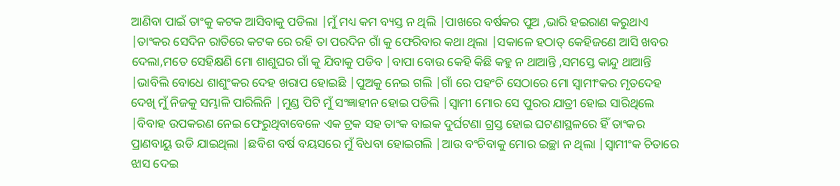ଆଣିବା ପାଇଁ ତାଂକୁ କଟକ ଆସିବାକୁ ପଡିଲା |ମୁଁ ମଧ୍ୟ କମ ବ୍ୟସ୍ତ ନ ଥିଲି |ପାଖରେ ବର୍ଷକର ପୁଅ ,ଭାରି ହଇରାଣ କରୁଥାଏ |ତାଂକର ସେଦିନ ରାତିରେ କଟକ ରେ ରହି ତା ପରଦିନ ଗାଁ କୁ ଫେରିବାର କଥା ଥିଲା |ସକାଳେ ହଠାତ୍ କେହିଜଣେ ଆସି ଖବର ଦେଲା,ମତେ ସେହିକ୍ଷଣି ମୋ ଶାଶୁଘର ଗାଁ କୁ ଯିବାକୁ ପଡିବ |ବାପା ବୋଉ କେହି କିଛି କହୁ ନ ଥାଆନ୍ତି ,ସମସ୍ତେ କାନ୍ଦୁ ଥାଆନ୍ତି |ଭାବିଲି ବୋଧେ ଶାଶୁଂକର ଦେହ ଖରାପ ହୋଇଛି |ପୁଅକୁ ନେଇ ଗଲି |ଗାଁ ରେ ପହଂଚି ସେଠାରେ ମୋ ସ୍ବାମୀଂକର ମୃତଦେହ ଦେଖି ମୁଁ ନିଜକୁ ସମ୍ଭାଳି ପାରିଲିନି |ମୁଣ୍ଡ ପିଟି ମୁଁ ସଂଜ୍ଞାହୀନ ହୋଇ ପଡିଲି |ସ୍ବାମୀ ମୋର ସେ ପୁରର ଯାତ୍ରୀ ହୋଇ ସାରିଥିଲେ |ବିବାହ ଉପକରଣ ନେଇ ଫେରୁଥିବାବେଳେ ଏକ ଟ୍ରକ ସହ ତାଂକ ବାଇକ ଦୁର୍ଘଟଣା ଗ୍ରସ୍ତ ହୋଇ ଘଟଣାସ୍ଥଳରେ ହିଁ ତାଂକର ପ୍ରାଣବାୟୁ ଉଡି ଯାଇଥିଲା |ଛବିଶ ବର୍ଷ ବୟସରେ ମୁଁ ବିଧବା ହୋଇଗଲି |ଆଉ ବଂଚିବାକୁ ମୋର ଇଚ୍ଛା ନ ଥିଲା |ସ୍ବାମୀଂକ ଚିତାରେ ଝାସ ଦେଇ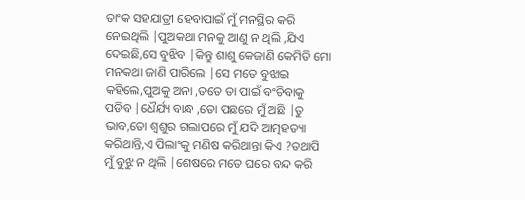ତାଂକ ସହଯାତ୍ରୀ ହେବାପାଇଁ ମୁଁ ମନସ୍ଥିର କରି ନେଇଥିଲି |ପୁଅକଥା ମନକୁ ଆଣୁ ନ ଥିଲି ,ଯିଏ ଦେଇଛି,ସେ ବୁଝିବ |କିନ୍ତୁ ଶାଶୁ କେଜାଣି କେମିତି ମୋ ମନକଥା ଜାଣି ପାରିଲେ |ସେ ମତେ ବୁଝାଇ କହିଲେ,ପୁଅକୁ ଅନା ,ତତେ ତା ପାଇଁ ବଂଚିବାକୁ ପଡିବ |ଧୈର୍ଯ୍ୟ ବାନ୍ଧ ,ତୋ ପଛରେ ମୁଁ ଅଛି |ତୁ ଭାବ,ତୋ ଶ୍ବଶୁର ଗଲାପରେ ମୁଁ ଯଦି ଆତ୍ମହତ୍ୟା କରିଥାନ୍ତି,ଏ ପିଲାଂକୁ ମଣିଷ କରିଥାନ୍ତା କିଏ ?ତଥାପି ମୁଁ ବୁଝୁ ନ ଥିଲି |ଶେଷରେ ମତେ ଘରେ ବନ୍ଦ କରି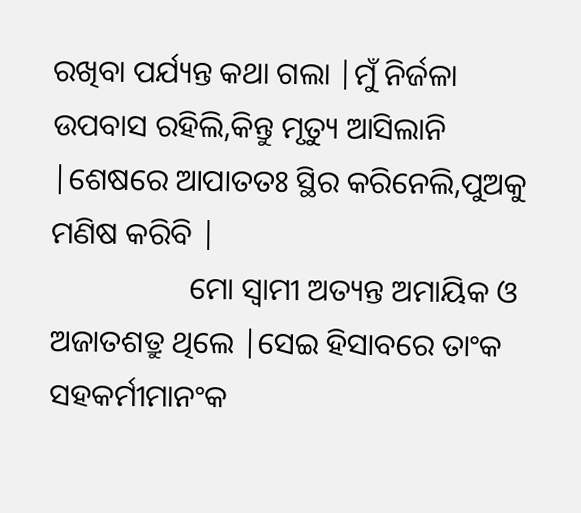ରଖିବା ପର୍ଯ୍ୟନ୍ତ କଥା ଗଲା |ମୁଁ ନିର୍ଜଳା ଉପବାସ ରହିଲି,କିନ୍ତୁ ମୃତ୍ୟୁ ଆସିଲାନି |ଶେଷରେ ଆପାତତଃ ସ୍ଥିର କରିନେଲି,ପୁଅକୁ ମଣିଷ କରିବି |
                  ମୋ ସ୍ବାମୀ ଅତ୍ୟନ୍ତ ଅମାୟିକ ଓ ଅଜାତଶତ୍ରୁ ଥିଲେ |ସେଇ ହିସାବରେ ତାଂକ ସହକର୍ମୀମାନଂକ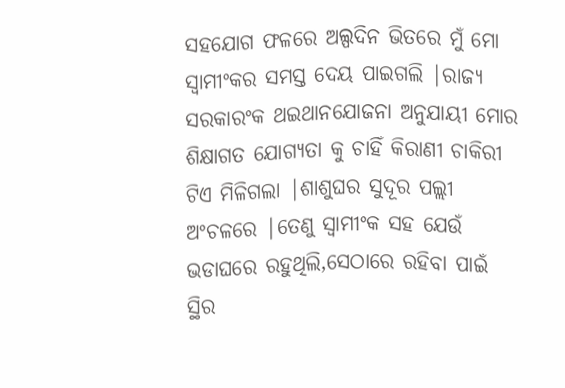ସହଯୋଗ ଫଳରେ ଅଲ୍ପଦିନ ଭିତରେ ମୁଁ ମୋ ସ୍ବାମୀଂକର ସମସ୍ତ ଦେୟ ପାଇଗଲି |ରାଜ୍ୟ ସରକାରଂକ ଥଇଥାନଯୋଜନା ଅନୁଯାୟୀ ମୋର ଶିକ୍ଷାଗତ ଯୋଗ୍ୟତା କୁ ଚାହିଁ କିରାଣୀ ଚାକିରୀ ଟିଏ ମିଳିଗଲା |ଶାଶୁଘର ସୁଦୂର ପଲ୍ଲୀ ଅଂଚଳରେ |ତେଣୁ ସ୍ବାମୀଂକ ସହ ଯେଉଁ ଭଡାଘରେ ରହୁଥିଲି,ସେଠାରେ ରହିବା ପାଇଁ ସ୍ଥିର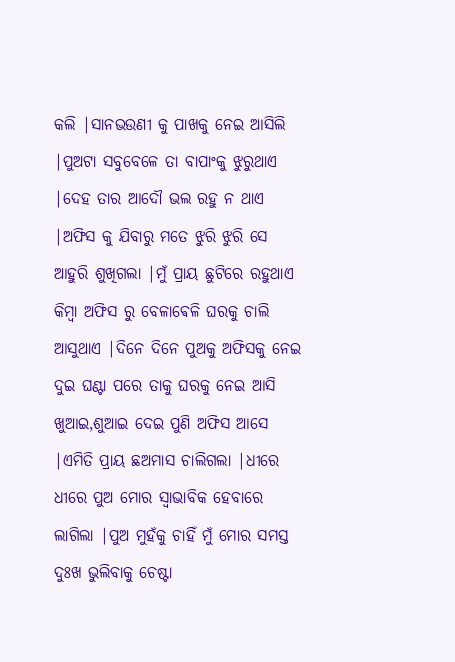କଲି |ସାନଭଉଣୀ କୁ ପାଖକୁ ନେଇ ଆସିଲି |ପୁଅଟା ସବୁବେଳେ ତା ବାପାଂକୁ ଝୁରୁଥାଏ |ଦେହ ତାର ଆଦୌ ଭଲ ରହୁ ନ ଥାଏ |ଅଫିସ କୁ ଯିବାରୁ ମତେ ଝୁରି ଝୁରି ସେ ଆହୁରି ଶୁଖିଗଲା |ମୁଁ ପ୍ରାୟ ଛୁଟିରେ ରହୁଥାଏ କିମ୍ବା ଅଫିସ ରୁ ବେଳାଵେଳି ଘରକୁ ଚାଲି ଆସୁଥାଏ |ଦିନେ ଦିନେ ପୁଅକୁ ଅଫିସକୁ ନେଇ ଦୁଇ ଘଣ୍ଟା ପରେ ତାକୁ ଘରକୁ ନେଇ ଆସି ଖୁଆଇ,ଶୁଆଇ ଦେଇ ପୁଣି ଅଫିସ ଆସେ |ଏମିତି ପ୍ରାୟ ଛଅମାସ ଚାଲିଗଲା |ଧୀରେ ଧୀରେ ପୁଅ ମୋର ସ୍ବାଭାବିକ ହେବାରେ ଲାଗିଲା |ପୁଅ ମୁହଁକୁ ଚାହିଁ ମୁଁ ମୋର ସମସ୍ତ ଦୁଃଖ ଭୁଲିବାକୁ ଚେଷ୍ଟା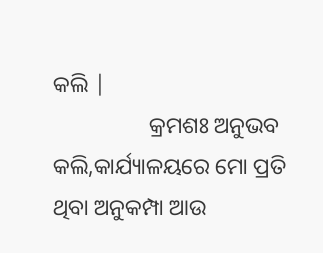କଲି |
                 କ୍ରମଶଃ ଅନୁଭବ କଲି,କାର୍ଯ୍ୟାଳୟରେ ମୋ ପ୍ରତି ଥିବା ଅନୁକମ୍ପା ଆଉ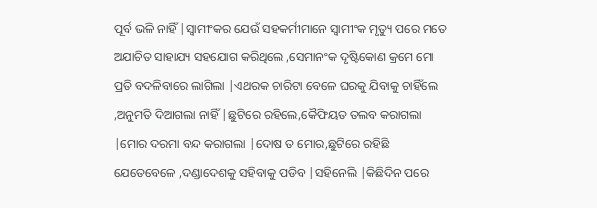ପୂର୍ବ ଭଳି ନାହିଁ |ସ୍ବାମୀଂକର ଯେଉଁ ସହକର୍ମୀମାନେ ସ୍ବାମୀଂକ ମୃତ୍ୟୁ ପରେ ମତେ ଅଯାଚିତ ସାହାଯ୍ୟ ସହଯୋଗ କରିଥିଲେ ,ସେମାନଂକ ଦୃଷ୍ଟିକୋଣ କ୍ରମେ ମୋ ପ୍ରତି ବଦଳିବାରେ ଲାଗିଲା |ଏଥରକ ଚାରିଟା ବେଳେ ଘରକୁ ଯିବାକୁ ଚାହିଁଲେ ,ଅନୁମତି ଦିଆଗଲା ନାହିଁ |ଛୁଟିରେ ରହିଲେ,କୈଫିୟତ ତଲବ କରାଗଲା |ମୋର ଦରମା ବନ୍ଦ କରାଗଲା |ଦୋଷ ତ ମୋର,ଛୁଟିରେ ରହିଛି ଯେତେବେଳେ ,ଦଣ୍ଡାଦେଶକୁ ସହିବାକୁ ପଡିବ |ସହିନେଲି |କିଛିଦିନ ପରେ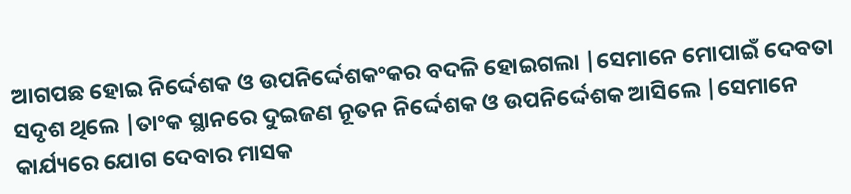ଆଗପଛ ହୋଇ ନିର୍ଦ୍ଦେଶକ ଓ ଉପନିର୍ଦ୍ଦେଶକଂକର ବଦଳି ହୋଇଗଲା |ସେମାନେ ମୋପାଇଁ ଦେବତା ସଦୃଶ ଥିଲେ |ତାଂକ ସ୍ଥାନରେ ଦୁଇଜଣ ନୂତନ ନିର୍ଦ୍ଦେଶକ ଓ ଉପନିର୍ଦ୍ଦେଶକ ଆସିଲେ |ସେମାନେ କାର୍ଯ୍ୟରେ ଯୋଗ ଦେବାର ମାସକ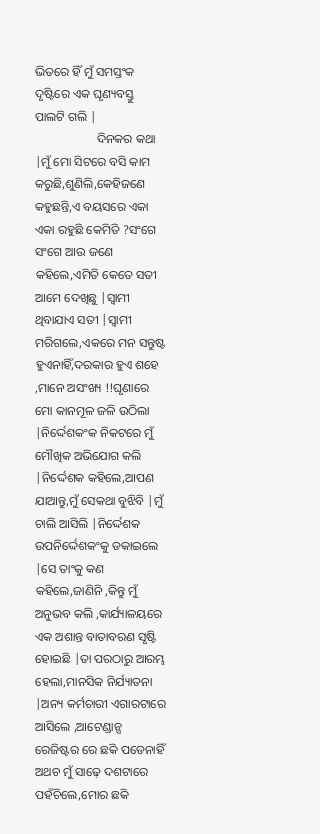ଭିତରେ ହିଁ ମୁଁ ସମସ୍ତଂକ ଦୃଷ୍ଟିରେ ଏକ ଘୃଣ୍ୟବସ୍ତୁ ପାଲଟି ଗଲି |
                    ଦିନକର କଥା |ମୁଁ ମୋ ସିଟରେ ବସି କାମ କରୁଛି,ଶୁଣିଲି,କେହିଜଣେ କହୁଛନ୍ତି,ଏ ବୟସରେ ଏକା ଏକା ରହୁଛି କେମିତି ?ସଂଗେ ସଂଗେ ଆଉ ଜଣେ କହିଲେ,ଏମିତି କେତେ ସତୀ ଆମେ ଦେଖିଛୁ |ସ୍ବାମୀ ଥିବାଯାଏ ସତୀ |ସ୍ବାମୀ ମରିଗଲେ,ଏକରେ ମନ ସନ୍ତୁଷ୍ଟ ହୁଏନାହିଁ,ଦରକାର ହୁଏ ଶହେ ,ମାନେ ଅସଂଖ୍ୟ !!ଘୃଣାରେ ମୋ କାନମୂଳ ଜଳି ଉଠିଲା |ନିର୍ଦ୍ଦେଶକଂକ ନିକଟରେ ମୁଁ ମୌଖିକ ଅଭିଯୋଗ କଲି |ନିର୍ଦ୍ଦେଶକ କହିଲେ,ଆପଣ ଯାଆନ୍ତୁ,ମୁଁ ସେକଥା ବୁଝିବି |ମୁଁ ଚାଲି ଆସିଲି |ନିର୍ଦ୍ଦେଶକ ଉପନିର୍ଦ୍ଦେଶକଂକୁ ଡକାଇଲେ |ସେ ତାଂକୁ କଣ କହିଲେ,ଜାଣିନି ,କିନ୍ତୁ ମୁଁ ଅନୁଭବ କଲି ,କାର୍ଯ୍ୟାଳୟରେ ଏକ ଅଶାନ୍ତ ବାତାବରଣ ସୃଷ୍ଟି ହୋଇଛି |ତା ପରଠାରୁ ଆରମ୍ଭ ହେଲା,ମାନସିକ ନିର୍ଯ୍ୟାତନା |ଅନ୍ୟ କର୍ମଚାରୀ ଏଗାରଟାରେ ଆସିଲେ ,ଆଟେଣ୍ଡାନ୍ସ ରେଜିଷ୍ଟର ରେ ଛକି ପଡେନାହିଁ ଅଥଚ ମୁଁ ସାଢ଼େ ଦଶଟାରେ ପହଁଚିଲେ,ମୋର ଛକି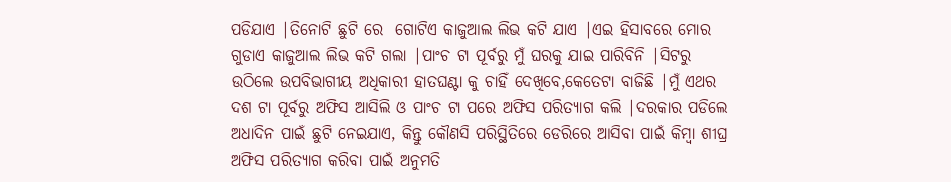ପଡିଯାଏ |ତିନୋଟି ଛୁଟି ରେ  ଗୋଟିଏ କାଜୁଆଲ ଲିଭ କଟି ଯାଏ |ଏଇ ହିସାବରେ ମୋର ଗୁଡାଏ କାଜୁଆଲ ଲିଭ କଟି ଗଲା |ପାଂଚ ଟା ପୂର୍ବରୁ ମୁଁ ଘରକୁ ଯାଇ ପାରିବିନି |ସିଟରୁ ଉଠିଲେ ଉପବିଭାଗୀୟ ଅଧିକାରୀ ହାତଘଣ୍ଟା କୁ ଚାହିଁ ଦେଖିବେ,କେତେଟା ବାଜିଛି |ମୁଁ ଏଥର ଦଶ ଟା ପୂର୍ବରୁ ଅଫିସ ଆସିଲି ଓ ପାଂଚ ଟା ପରେ ଅଫିସ ପରିତ୍ୟାଗ କଲି |ଦରକାର ପଡିଲେ ଅଧାଦିନ ପାଇଁ ଛୁଟି ନେଇଯାଏ, କିନ୍ତୁ କୌଣସି ପରିସ୍ଥିତିରେ ଡେରିରେ ଆସିବା ପାଇଁ କିମ୍ବା ଶୀଘ୍ର ଅଫିସ ପରିତ୍ୟାଗ କରିବା ପାଇଁ ଅନୁମତି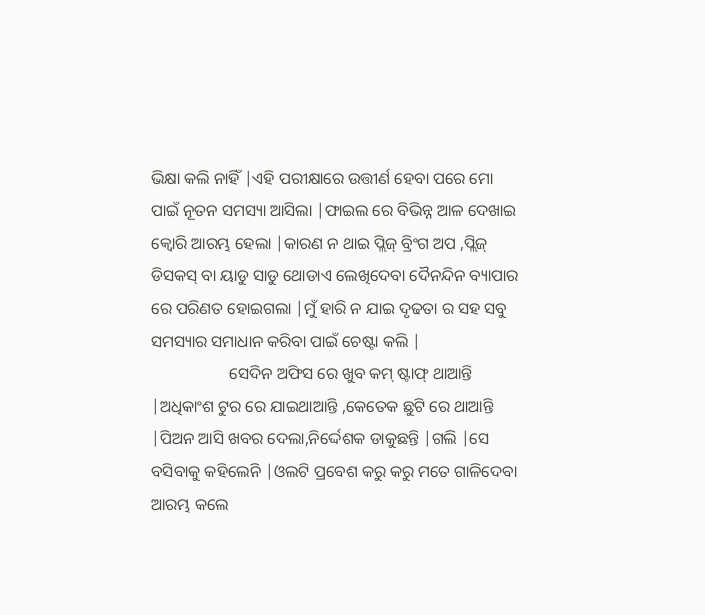ଭିକ୍ଷା କଲି ନାହିଁ |ଏହି ପରୀକ୍ଷାରେ ଉତ୍ତୀର୍ଣ ହେବା ପରେ ମୋ ପାଇଁ ନୂତନ ସମସ୍ୟା ଆସିଲା |ଫାଇଲ ରେ ବିଭିନ୍ନ ଆଳ ଦେଖାଇ କ୍ବୋରି ଆରମ୍ଭ ହେଲା |କାରଣ ନ ଥାଇ ପ୍ଲିଜ୍ ବ୍ରିଂଗ ଅପ ,ପ୍ଲିଜ୍ ଡିସକସ୍ ବା ୟାଡୁ ସାଡୁ ଥୋଡାଏ ଲେଖିଦେବା ଦୈନନ୍ଦିନ ବ୍ୟାପାର ରେ ପରିଣତ ହୋଇଗଲା |ମୁଁ ହାରି ନ ଯାଇ ଦୃଢତା ର ସହ ସବୁ ସମସ୍ୟାର ସମାଧାନ କରିବା ପାଇଁ ଚେଷ୍ଟା କଲି |
                   ସେଦିନ ଅଫିସ ରେ ଖୁବ କମ୍ ଷ୍ଟାଫ୍ ଥାଆନ୍ତି |ଅଧିକାଂଶ ଟୁର ରେ ଯାଇଥାଆନ୍ତି ,କେତେକ ଛୁଟି ରେ ଥାଆନ୍ତି |ପିଅନ ଆସି ଖବର ଦେଲା,ନିର୍ଦ୍ଦେଶକ ଡାକୁଛନ୍ତି |ଗଲି |ସେ ବସିବାକୁ କହିଲେନି |ଓଲଟି ପ୍ରବେଶ କରୁ କରୁ ମତେ ଗାଳିଦେବା ଆରମ୍ଭ କଲେ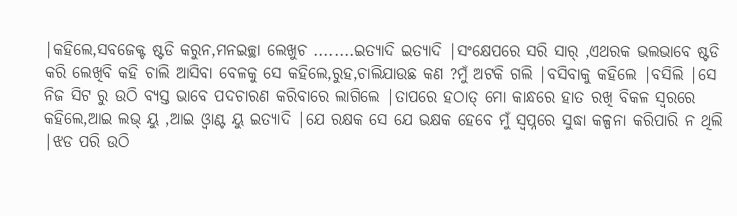|କହିଲେ,ସବଜେକ୍ଟ ଷ୍ଟଡି କରୁନ,ମନଇଚ୍ଛା ଲେଖୁଚ ........ଇତ୍ୟାଦି ଇତ୍ୟାଦି |ସଂକ୍ଷେପରେ ସରି ସାର୍ ,ଏଥରକ ଭଲଭାବେ ଷ୍ଟଡି କରି ଲେଖିବି କହି ଚାଲି ଆସିବା ବେଳକୁ ସେ କହିଲେ,ରୁହ,ଚାଲିଯାଉଛ କଣ ?ମୁଁ ଅଟକି ଗଲି |ବସିବାକୁ କହିଲେ |ବସିଲି |ସେ ନିଜ ସିଟ ରୁ ଉଠି ବ୍ୟସ୍ତ ଭାବେ ପଦଚାରଣ କରିବାରେ ଲାଗିଲେ |ତାପରେ ହଠାତ୍ ମୋ କାନ୍ଧରେ ହାତ ରଖି ବିକଳ ସ୍ବରରେ କହିଲେ,ଆଇ ଲଭ୍ ୟୁ ,ଆଇ ଓ୍ଵାଣ୍ଟ ୟୁ ଇତ୍ୟାଦି |ଯେ ରକ୍ଷକ ସେ ଯେ ଭକ୍ଷକ ହେବେ ମୁଁ ସ୍ବପ୍ନରେ ସୁଦ୍ଧା କଳ୍ପନା କରିପାରି ନ ଥିଲି |ଝଡ ପରି ଉଠି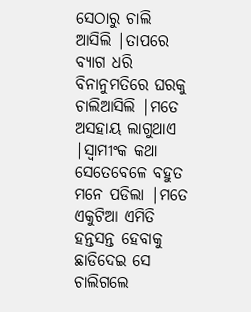ସେଠାରୁ ଚାଲି ଆସିଲି |ତାପରେ ବ୍ୟାଗ ଧରି ବିନାନୁମତିରେ ଘରକୁ ଚାଲିଆସିଲି |ମତେ ଅସହାୟ ଲାଗୁଥାଏ |ସ୍ବାମୀଂକ କଥା ସେତେବେଳେ ବହୁତ ମନେ ପଡିଲା |ମତେ ଏକୁଟିଆ ଏମିତି ହନ୍ତସନ୍ତ ହେବାକୁ ଛାଡିଦେଇ ସେ ଚାଲିଗଲେ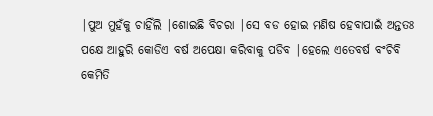|ପୁଅ ମୁହଁକୁ ଚାହିଁଲି |ଶୋଇଛି ବିଚରା |ସେ ବଡ ହୋଇ ମଣିଷ ହେବାପାଇଁ ଅନ୍ତତଃ ପକ୍ଷେ ଆହୁରି କୋଡିଏ ବର୍ଷ ଅପେକ୍ଷା କରିବାକୁ ପଡିବ |ହେଲେ ଏତେବର୍ଷ ବଂଚିବି କେମିତି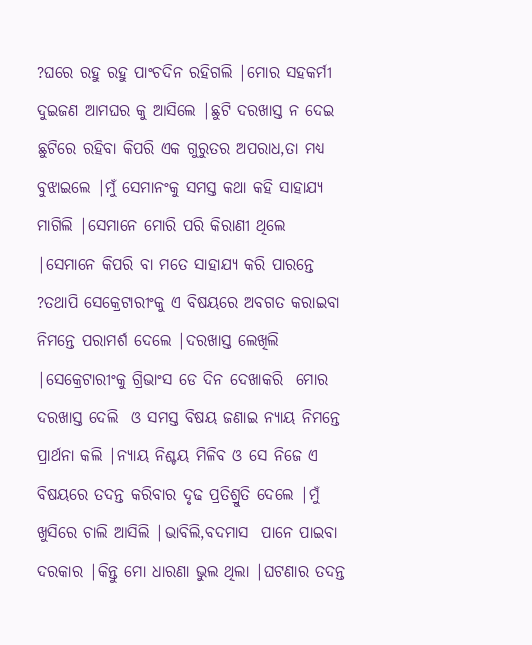?ଘରେ ରହୁ ରହୁ ପାଂଚଦିନ ରହିଗଲି |ମୋର ସହକର୍ମୀ ଦୁଇଜଣ ଆମଘର କୁ ଆସିଲେ |ଛୁଟି ଦରଖାସ୍ତ ନ ଦେଇ ଛୁଟିରେ ରହିବା କିପରି ଏକ ଗୁରୁତର ଅପରାଧ,ତା ମଧ୍ୟ ବୁଝାଇଲେ |ମୁଁ ସେମାନଂକୁ ସମସ୍ତ କଥା କହି ସାହାଯ୍ୟ ମାଗିଲି |ସେମାନେ ମୋରି ପରି କିରାଣୀ ଥିଲେ |ସେମାନେ କିପରି ବା ମତେ ସାହାଯ୍ୟ କରି ପାରନ୍ତେ ?ତଥାପି ସେକ୍ରେଟାରୀଂକୁ ଏ ବିଷୟରେ ଅବଗତ କରାଇବା ନିମନ୍ତେ ପରାମର୍ଶ ଦେଲେ |ଦରଖାସ୍ତ ଲେଖିଲି |ସେକ୍ରେଟାରୀଂକୁ ଗ୍ରିଭାଂସ ଡେ ଦିନ ଦେଖାକରି  ମୋର ଦରଖାସ୍ତ ଦେଲି  ଓ ସମସ୍ତ ବିଷୟ ଜଣାଇ ନ୍ୟାୟ ନିମନ୍ତେ ପ୍ରାର୍ଥନା କଲି |ନ୍ୟାୟ ନିଶ୍ଚୟ ମିଳିବ ଓ ସେ ନିଜେ ଏ ବିଷୟରେ ତଦନ୍ତ କରିବାର ଦୃଢ ପ୍ରତିଶ୍ରୁତି ଦେଲେ |ମୁଁ ଖୁସିରେ ଚାଲି ଆସିଲି |ଭାବିଲି,ବଦମାସ  ପାନେ ପାଇବା ଦରକାର |କିନ୍ତୁ ମୋ ଧାରଣା ଭୁଲ ଥିଲା |ଘଟଣାର ତଦନ୍ତ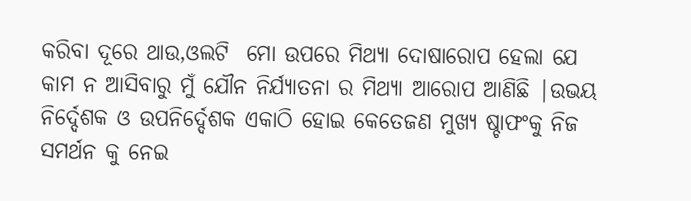କରିବା ଦୂରେ ଥାଉ,ଓଲଟି  ମୋ ଉପରେ ମିଥ୍ୟା ଦୋଷାରୋପ ହେଲା ଯେ କାମ ନ ଆସିବାରୁ ମୁଁ ଯୌନ ନିର୍ଯ୍ୟାତନା ର ମିଥ୍ୟା ଆରୋପ ଆଣିଛି |ଉଭୟ ନିର୍ଦ୍ଦେଶକ ଓ ଉପନିର୍ଦ୍ଦେଶକ ଏକାଠି ହୋଇ କେତେଜଣ ମୁଖ୍ୟ ଷ୍ଚାଫଂକୁ ନିଜ ସମର୍ଥନ କୁ ନେଇ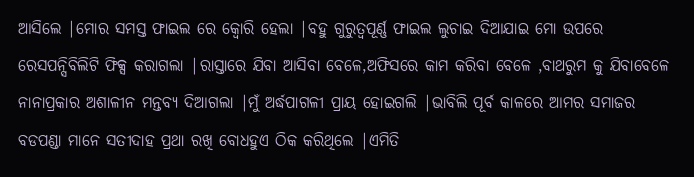ଆସିଲେ |ମୋର ସମସ୍ତ ଫାଇଲ ରେ କ୍ବୋରି ହେଲା |ବହୁ ଗୁରୁତ୍ବପୂର୍ଣ୍ଣ ଫାଇଲ ଲୁଚାଇ ଦିଆଯାଇ ମୋ ଉପରେ ରେସପନ୍ସିବିଲିଟି ଫିକ୍ସ କରାଗଲା |ରାସ୍ତାରେ ଯିବା ଆସିବା ବେଳେ,ଅଫିସରେ କାମ କରିବା ବେଳେ ,ବାଥରୁମ କୁ ଯିବାବେଳେ ନାନାପ୍ରକାର ଅଶାଳୀନ ମନ୍ତବ୍ୟ ଦିଆଗଲା |ମୁଁ ଅର୍ଦ୍ଧପାଗଳୀ ପ୍ରାୟ ହୋଇଗଲି |ଭାବିଲି ପୂର୍ବ କାଳରେ ଆମର ସମାଜର ବଡପଣ୍ଡା ମାନେ ସତୀଦାହ ପ୍ରଥା ରଖି ବୋଧହୁଏ ଠିକ କରିଥିଲେ |ଏମିତି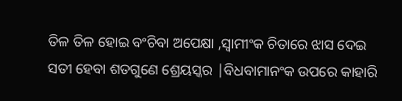ତିଳ ତିଳ ହୋଇ ବଂଚିବା ଅପେକ୍ଷା ,ସ୍ବାମୀଂକ ଚିତାରେ ଝାସ ଦେଇ ସତୀ ହେବା ଶତଗୁଣେ ଶ୍ରେୟସ୍କର |ବିଧବାମାନଂକ ଉପରେ କାହାରି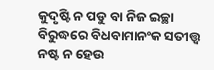କୁଦୃଷ୍ଟି ନ ପଡୁ ବା ନିଜ ଇଚ୍ଛା ବିରୁଦ୍ଧରେ ବିଧବାମାନଂକ ସତୀତ୍ତ୍ବ ନଷ୍ଟ ନ ହେଉ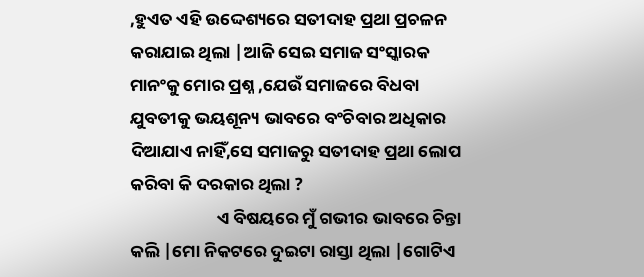,ହୁଏତ ଏହି ଉଦ୍ଦେଶ୍ୟରେ ସତୀଦାହ ପ୍ରଥା ପ୍ରଚଳନ କରାଯାଇ ଥିଲା |ଆଜି ସେଇ ସମାଜ ସଂସ୍କାରକ ମାନଂକୁ ମୋର ପ୍ରଶ୍ନ ,ଯେଉଁ ସମାଜରେ ବିଧବା ଯୁବତୀକୁ ଭୟଶୂନ୍ୟ ଭାବରେ ବଂଚିବାର ଅଧିକାର ଦିଆଯାଏ ନାହିଁ,ସେ ସମାଜରୁ ସତୀଦାହ ପ୍ରଥା ଲୋପ କରିବା କି ଦରକାର ଥିଲା ?
                      ଏ ବିଷୟରେ ମୁଁ ଗଭୀର ଭାବରେ ଚିନ୍ତା କଲି |ମୋ ନିକଟରେ ଦୁଇଟା ରାସ୍ତା ଥିଲା |ଗୋଟିଏ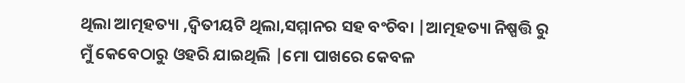ଥିଲା ଆତ୍ମହତ୍ୟା ,ଦ୍ବିତୀୟଟି ଥିଲା,ସମ୍ମାନର ସହ ବଂଚିବା |ଆତ୍ମହତ୍ୟା ନିଷ୍ପତ୍ତି ରୁ ମୁଁ କେବେଠାରୁ ଓହରି ଯାଇଥିଲି |ମୋ ପାଖରେ କେବଳ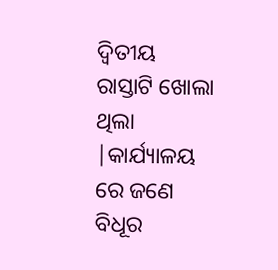ଦ୍ବିତୀୟ ରାସ୍ତାଟି ଖୋଲା ଥିଲା |କାର୍ଯ୍ୟାଳୟ ରେ ଜଣେ ବିଧୂର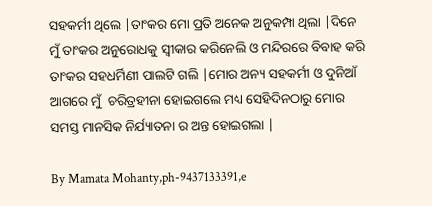ସହକର୍ମୀ ଥିଲେ |ତାଂକର ମୋ ପ୍ରତି ଅନେକ ଅନୁକମ୍ପା ଥିଲା |ଦିନେ ମୁଁ ତାଂକର ଅନୁରୋଧକୁ ସ୍ବୀକାର କରିନେଲି ଓ ମନ୍ଦିରରେ ବିବାହ କରି ତାଂକର ସହଧର୍ମିଣୀ ପାଲଟି ଗଲି |ମୋର ଅନ୍ୟ ସହକର୍ମୀ ଓ ଦୁନିଆଁ ଆଗରେ ମୁଁ  ଚରିତ୍ରହୀନା ହୋଇଗଲେ ମଧ୍ୟ ସେହିଦିନଠାରୁ ମୋର ସମସ୍ତ ମାନସିକ ନିର୍ଯ୍ୟାତନା ର ଅନ୍ତ ହୋଇଗଲା |

By Mamata Mohanty,ph-9437133391,e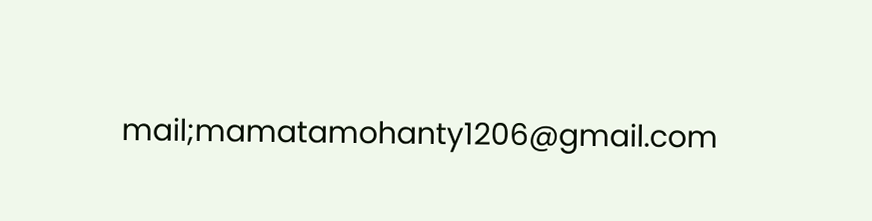mail;mamatamohanty1206@gmail.com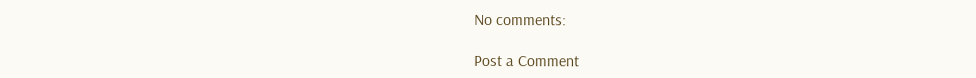No comments:

Post a Comment